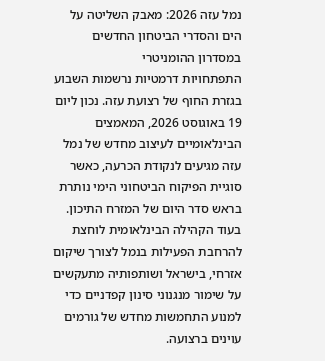נמל עזה 2026: מאבק השליטה על הים והסדרי הביטחון החדשים במסדרון ההומניטרי
התפתחויות דרמטיות נרשמות השבוע בגזרת החוף של רצועת עזה. נכון ליום 19 באוגוסט 2026, המאמצים הבינלאומיים לעיצוב מחדש של נמל עזה מגיעים לנקודת הכרעה, כאשר סוגיית הפיקוח הביטחוני הימי נותרת בראש סדר היום של המזרח התיכון. בעוד הקהילה הבינלאומית לוחצת להרחבת הפעילות בנמל לצורך שיקום אזרחי, בישראל ושותפותיה מתעקשים על שימור מנגנוני סינון קפדניים כדי למנוע התחמשות מחדש של גורמים עוינים ברצועה.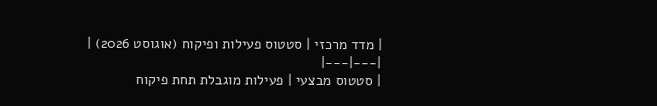| מדד מרכזי | סטטוס פעילות ופיקוח (אוגוסט 2026) |
|---|---|
| סטטוס מבצעי | פעילות מוגבלת תחת פיקוח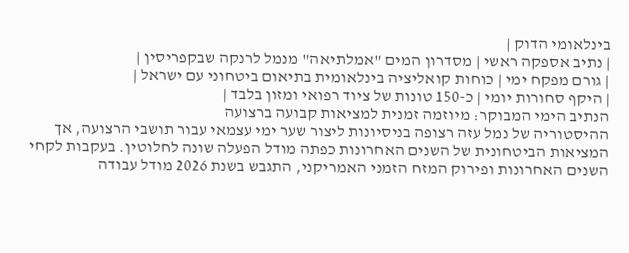בינלאומי הדוק |
| נתיב אספקה ראשי | מסדרון המים "אמלתיאה" מנמל לרנקה שבקפריסין |
| גורם מפקח ימי | כוחות קואליציה בינלאומית בתיאום ביטחוני עם ישראל |
| היקף סחורות יומי | כ-150 טונות של ציוד רפואי ומזון בלבד |
הנתיב הימי המבוקר: מיוזמה זמנית למציאות קבועה ברצועה
ההיסטוריה של נמל עזה רצופה בניסיונות ליצור שער ימי עצמאי עבור תושבי הרצועה, אך המציאות הביטחונית של השנים האחרונות כפתה מודל הפעלה שונה לחלוטין. בעקבות לקחי השנים האחרונות ופירוק המזח הזמני האמריקני, התגבש בשנת 2026 מודל עבודה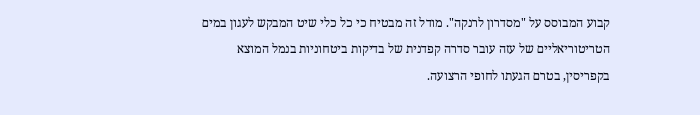קבוע המבוסס על "מסדרון לרנקה". מודל זה מבטיח כי כל כלי שיט המבקש לעגון במים הטריטוריאליים של עזה עובר סדרה קפדנית של בדיקות ביטחוניות בנמל המוצא בקפריסין, בטרם הגעתו לחופי הרצועה.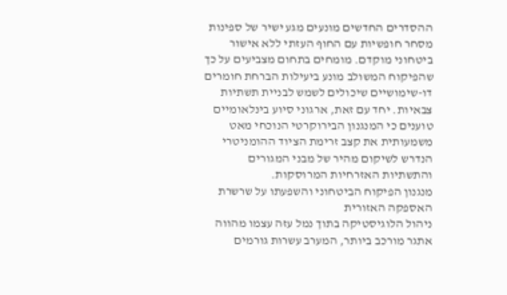ההסדרים החדשים מונעים מגע ישיר של ספינות מסחר חופשיות עם החוף העזתי ללא אישור ביטחוני מוקדם. מומחים בתחום מצביעים על כך שהפיקוח המשולב מונע ביעילות הברחת חומרים דו-שימושיים שיכולים לשמש לבניית תשתיות צבאיות. יחד עם זאת, ארגוני סיוע בינלאומיים טוענים כי המנגנון הבירוקרטי הנוכחי מאט משמעותית את קצב זרימת הציוד ההומניטרי הנדרש לשיקום מהיר של מבני המגורים והתשתיות האזרחיות המרוסקות.
מנגנון הפיקוח הביטחוני והשפעתו על שרשרת האספקה האזורית
ניהול הלוגיסטיקה בתוך נמל עזה עצמו מהווה אתגר מורכב ביותר, המערב עשרות גורמים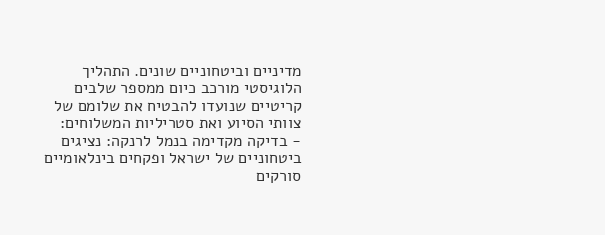מדיניים וביטחוניים שונים. התהליך הלוגיסטי מורכב כיום ממספר שלבים קריטיים שנועדו להבטיח את שלומם של צוותי הסיוע ואת סטריליות המשלוחים:
- בדיקה מקדימה בנמל לרנקה: נציגים ביטחוניים של ישראל ופקחים בינלאומיים סורקים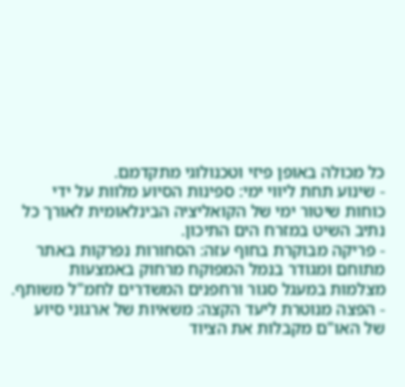כל מכולה באופן פיזי וטכנולוגי מתקדמם.
- שינוע תחת ליווי ימי: ספינות הסיוע מלוות על ידי כוחות שיטור ימי של הקואליציה הבינלאומית לאורך כל נתיב השיט במזרח הים התיכון.
- פריקה מבוקרת בחוף עזה: הסחורות נפרקות באתר מתוחם ומגודר בנמל המפוקח מרחוק באמצעות מצלמות במעגל סגור ורחפנים המשדרים לחמ"ל משותף.
- הפצה מנוטרת ליעד הקצה: משאיות של ארגוני סיוע של האו"ם מקבלות את הציוד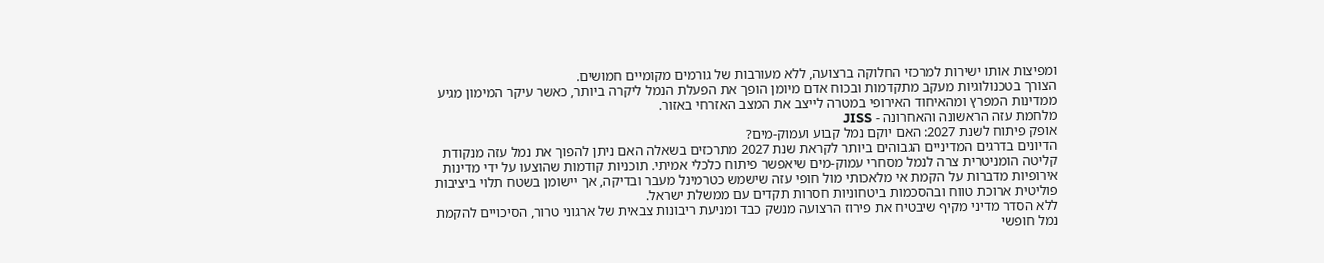ומפיצות אותו ישירות למרכזי החלוקה ברצועה, ללא מעורבות של גורמים מקומיים חמושים.
הצורך בטכנולוגיות מעקב מתקדמות ובכוח אדם מיומן הופך את הפעלת הנמל ליקרה ביותר, כאשר עיקר המימון מגיע ממדינות המפרץ ומהאיחוד האירופי במטרה לייצב את המצב האזרחי באזור.
מלחמת עזה הראשונה והאחרונה - JISS
אופק פיתוח לשנת 2027: האם יוקם נמל קבוע ועמוק-מים?
הדיונים בדרגים המדיניים הגבוהים ביותר לקראת שנת 2027 מתרכזים בשאלה האם ניתן להפוך את נמל עזה מנקודת קליטה הומניטרית צרה לנמל מסחרי עמוק-מים שיאפשר פיתוח כלכלי אמיתי. תוכניות קודמות שהוצעו על ידי מדינות אירופיות מדברות על הקמת אי מלאכותי מול חופי עזה שישמש כטרמינל מעבר ובדיקה, אך יישומן בשטח תלוי ביציבות פוליטית ארוכת טווח ובהסכמות ביטחוניות חסרות תקדים עם ממשלת ישראל.
ללא הסדר מדיני מקיף שיבטיח את פירוז הרצועה מנשק כבד ומניעת ריבונות צבאית של ארגוני טרור, הסיכויים להקמת נמל חופשי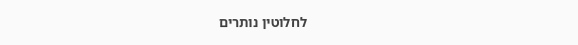לחלוטין נותרים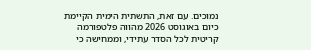נמוכים. עם זאת, התשתית הימית הקיימת כיום באוגוסט 2026 מהווה פלטפורמה קריטית לכל הסדר עתידי, וממחישה כי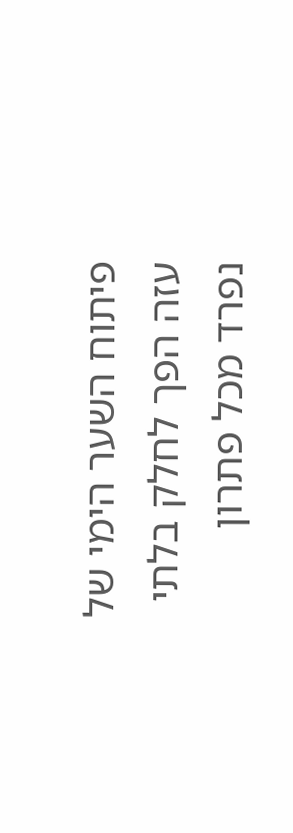פיתוח השער הימי של עזה הפך לחלק בלתי נפרד מכל פתרון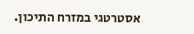אסטרטגי במזרח התיכון.